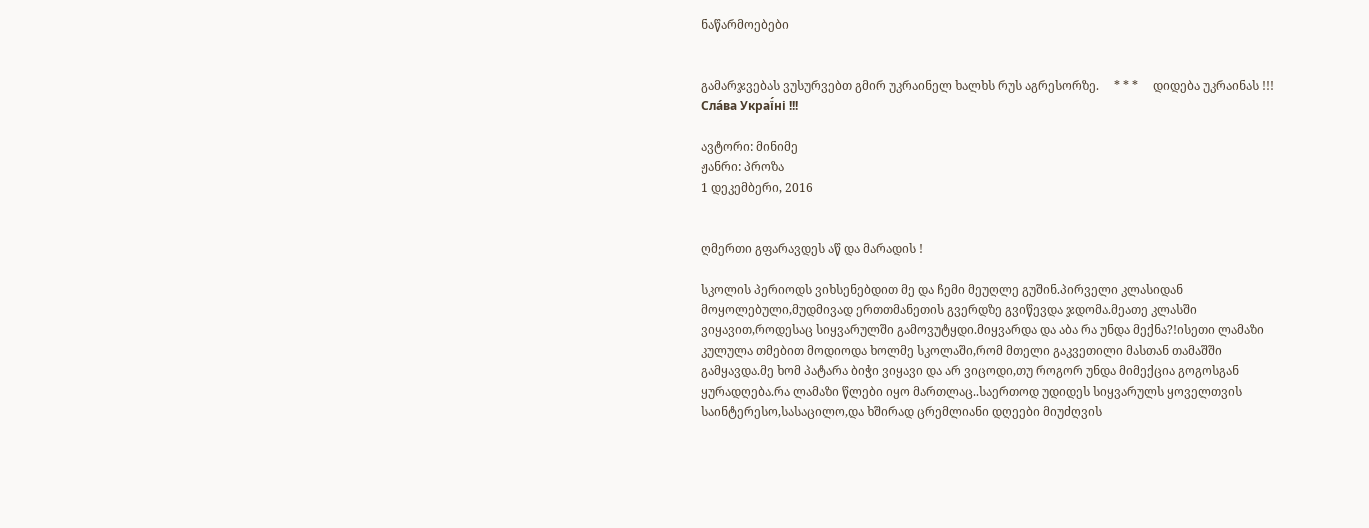ნაწარმოებები


გამარჯვებას ვუსურვებთ გმირ უკრაინელ ხალხს რუს აგრესორზე.     * * *     დიდება უკრაინას !!! Сла́ва Украї́ні !!!

ავტორი: მინიმე
ჟანრი: პროზა
1 დეკემბერი, 2016


ღმერთი გფარავდეს აწ და მარადის !

სკოლის პერიოდს ვიხსენებდით მე და ჩემი მეუღლე გუშინ.პირველი კლასიდან მოყოლებული,მუდმივად ერთთმანეთის გვერდზე გვიწევდა ჯდომა.მეათე კლასში ვიყავით,როდესაც სიყვარულში გამოვუტყდი.მიყვარდა და აბა რა უნდა მექნა?!ისეთი ლამაზი კულულა თმებით მოდიოდა ხოლმე სკოლაში,რომ მთელი გაკვეთილი მასთან თამაშში  გამყავდა.მე ხომ პატარა ბიჭი ვიყავი და არ ვიცოდი,თუ როგორ უნდა მიმექცია გოგოსგან ყურადღება.რა ლამაზი წლები იყო მართლაც..საერთოდ უდიდეს სიყვარულს ყოველთვის საინტერესო,სასაცილო,და ხშირად ცრემლიანი დღეები მიუძღვის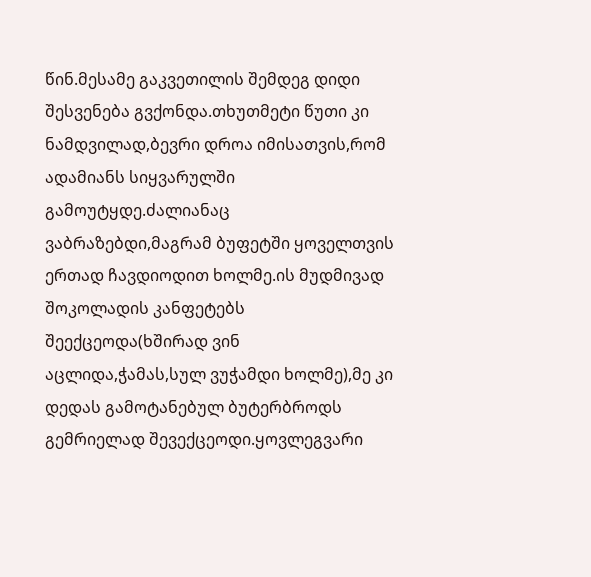წინ.მესამე გაკვეთილის შემდეგ დიდი შესვენება გვქონდა.თხუთმეტი წუთი კი ნამდვილად,ბევრი დროა იმისათვის,რომ ადამიანს სიყვარულში გამოუტყდე.ძალიანაც ვაბრაზებდი,მაგრამ ბუფეტში ყოველთვის ერთად ჩავდიოდით ხოლმე.ის მუდმივად შოკოლადის კანფეტებს შეექცეოდა(ხშირად ვინ აცლიდა,ჭამას,სულ ვუჭამდი ხოლმე),მე კი დედას გამოტანებულ ბუტერბროდს გემრიელად შევექცეოდი.ყოვლეგვარი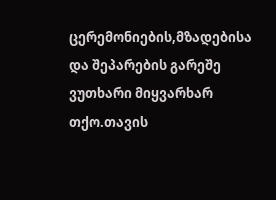ცერემონიების,მზადებისა და შეპარების გარეშე ვუთხარი მიყვარხარ თქო.თავის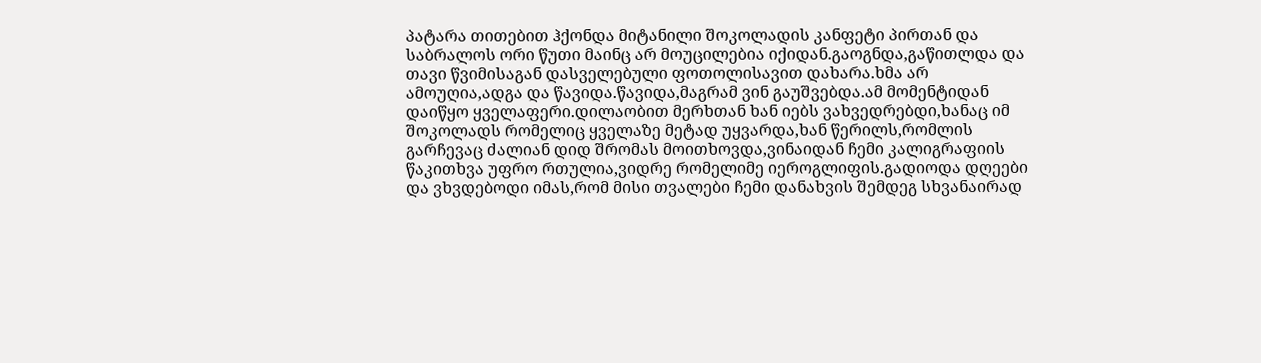პატარა თითებით ჰქონდა მიტანილი შოკოლადის კანფეტი პირთან და საბრალოს ორი წუთი მაინც არ მოუცილებია იქიდან.გაოგნდა,გაწითლდა და თავი წვიმისაგან დასველებული ფოთოლისავით დახარა.ხმა არ ამოუღია,ადგა და წავიდა.წავიდა,მაგრამ ვინ გაუშვებდა.ამ მომენტიდან დაიწყო ყველაფერი.დილაობით მერხთან ხან იებს ვახვედრებდი,ხანაც იმ შოკოლადს რომელიც ყველაზე მეტად უყვარდა,ხან წერილს,რომლის გარჩევაც ძალიან დიდ შრომას მოითხოვდა,ვინაიდან ჩემი კალიგრაფიის წაკითხვა უფრო რთულია,ვიდრე რომელიმე იეროგლიფის.გადიოდა დღეები და ვხვდებოდი იმას,რომ მისი თვალები ჩემი დანახვის შემდეგ სხვანაირად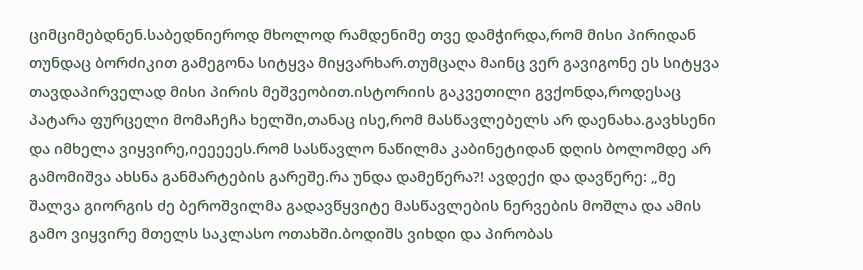ციმციმებდნენ.საბედნიეროდ მხოლოდ რამდენიმე თვე დამჭირდა,რომ მისი პირიდან თუნდაც ბორძიკით გამეგონა სიტყვა მიყვარხარ.თუმცაღა მაინც ვერ გავიგონე ეს სიტყვა თავდაპირველად მისი პირის მეშვეობით.ისტორიის გაკვეთილი გვქონდა,როდესაც პატარა ფურცელი მომაჩეჩა ხელში,თანაც ისე,რომ მასწავლებელს არ დაენახა.გავხსენი და იმხელა ვიყვირე,იეეეეეს.რომ სასწავლო ნაწილმა კაბინეტიდან დღის ბოლომდე არ გამომიშვა ახსნა განმარტების გარეშე.რა უნდა დამეწერა?! ავდექი და დავწერე: „მე შალვა გიორგის ძე ბეროშვილმა გადავწყვიტე მასწავლების ნერვების მოშლა და ამის გამო ვიყვირე მთელს საკლასო ოთახში.ბოდიშს ვიხდი და პირობას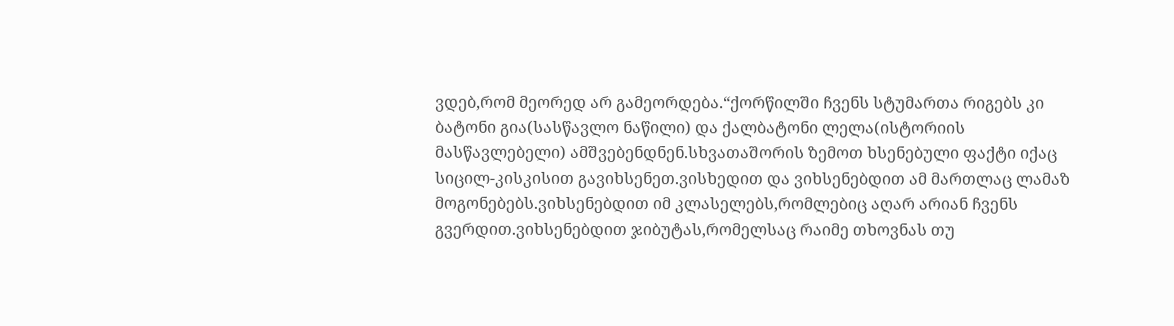ვდებ,რომ მეორედ არ გამეორდება.“ქორწილში ჩვენს სტუმართა რიგებს კი ბატონი გია(სასწავლო ნაწილი) და ქალბატონი ლელა(ისტორიის მასწავლებელი) ამშვებენდნენ.სხვათაშორის ზემოთ ხსენებული ფაქტი იქაც სიცილ-კისკისით გავიხსენეთ.ვისხედით და ვიხსენებდით ამ მართლაც ლამაზ მოგონებებს.ვიხსენებდით იმ კლასელებს,რომლებიც აღარ არიან ჩვენს გვერდით.ვიხსენებდით ჯიბუტას,რომელსაც რაიმე თხოვნას თუ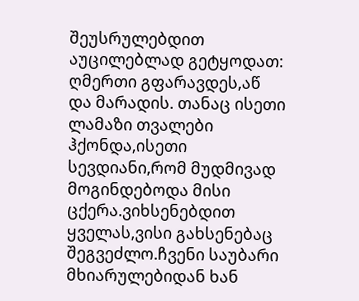შეუსრულებდით აუცილებლად გეტყოდათ: ღმერთი გფარავდეს,აწ და მარადის. თანაც ისეთი ლამაზი თვალები ჰქონდა,ისეთი სევდიანი,რომ მუდმივად მოგინდებოდა მისი ცქერა.ვიხსენებდით ყველას,ვისი გახსენებაც შეგვეძლო.ჩვენი საუბარი მხიარულებიდან ხან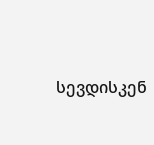სევდისკენ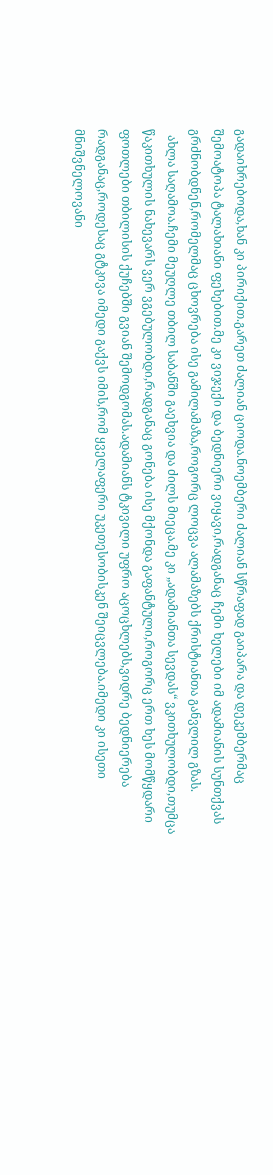გადაიხრებოდა,ხან კი პირიქით.გარეთ ძალიან ციოდა.ნოემბერი ძალიან სწრაფად გაიპარა და დეკემბერმაც შემოატოპა ტალახიანი ფეხებით.მე კი ვიჯექი და ბედნიერი ვიყავი,რადგანაც ჩემი ხელები იმ ადამიანის სუნთქვას გრძნობდნენ,რომელმაც ცხოვრება ისე გამილამაზა,როგორც ლოცვა ალამაზებს ქრისტიანთა განვლილ გზას.
  ახლა საღამოა.ჩემი მეუღლე თბილ საბანში გაეხვია და ძილს მიეცა.მე კი „ადამიანთა სევდას“ ვკითხულობდი,თუმცა წაკითხულის ნახევარს ვერ ვგებულობდი,რადგანაც გონება ისე მქონდა გაფანტული,როგორც ერთ ხეს მომწყდარი ფოთლები თბილისის ქუჩებში გვიან შემოდგომას.ადამიანს ტკივილი უფრო აცოცხლებს,ვიდრე ბედნიერება რადგანაც,როდესაც გტკივა იმედი გაქვს იმის,რომ ყველაფერი უკეთესობისკენ შეიცვლება.იმედი კი ისეთი მნიშვნელოვანი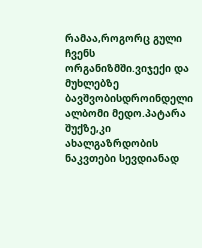რამაა,როგორც გული ჩვენს ორგანიზმში.ვიჯექი და მუხლებზე ბავშვობისდროინდელი ალბომი მედო.პატარა შუქზე,კი ახალგაზრდობის ნაკვთები სევდიანად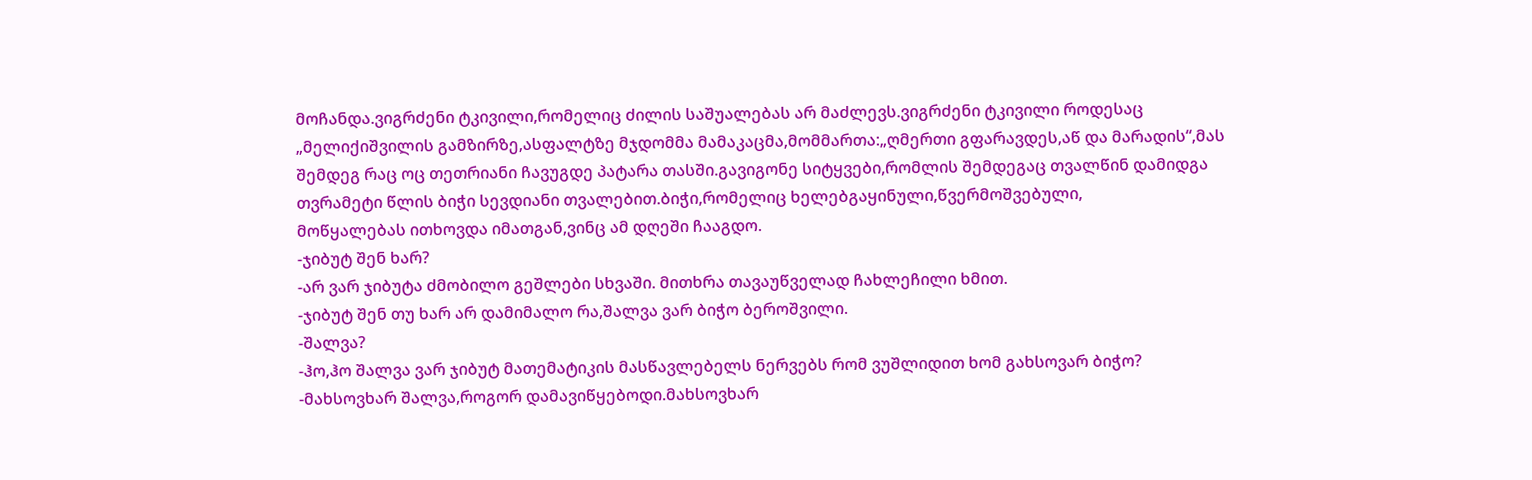მოჩანდა.ვიგრძენი ტკივილი,რომელიც ძილის საშუალებას არ მაძლევს.ვიგრძენი ტკივილი როდესაც „მელიქიშვილის გამზირზე,ასფალტზე მჯდომმა მამაკაცმა,მომმართა:„ღმერთი გფარავდეს,აწ და მარადის“,მას შემდეგ რაც ოც თეთრიანი ჩავუგდე პატარა თასში.გავიგონე სიტყვები,რომლის შემდეგაც თვალწინ დამიდგა თვრამეტი წლის ბიჭი სევდიანი თვალებით.ბიჭი,რომელიც ხელებგაყინული,წვერმოშვებული,
მოწყალებას ითხოვდა იმათგან,ვინც ამ დღეში ჩააგდო.
-ჯიბუტ შენ ხარ?
-არ ვარ ჯიბუტა ძმობილო გეშლები სხვაში. მითხრა თავაუწველად ჩახლეჩილი ხმით.
-ჯიბუტ შენ თუ ხარ არ დამიმალო რა,შალვა ვარ ბიჭო ბეროშვილი.
-შალვა?
-ჰო,ჰო შალვა ვარ ჯიბუტ მათემატიკის მასწავლებელს ნერვებს რომ ვუშლიდით ხომ გახსოვარ ბიჭო?
-მახსოვხარ შალვა,როგორ დამავიწყებოდი.მახსოვხარ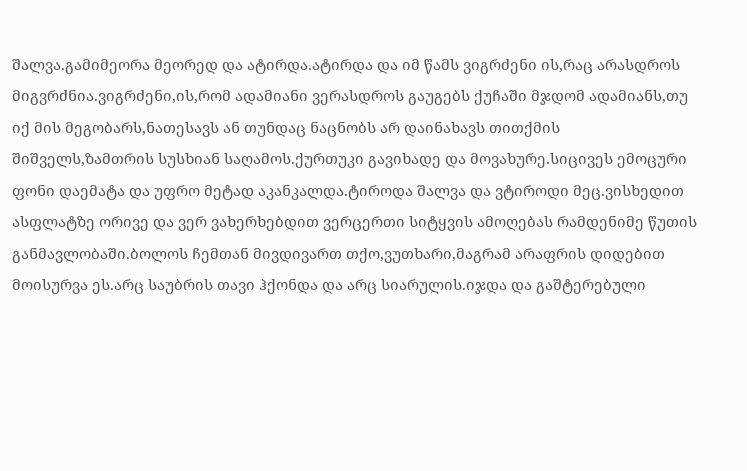შალვა.გამიმეორა მეორედ და ატირდა.ატირდა და იმ წამს ვიგრძენი ის,რაც არასდროს მიგვრძნია.ვიგრძენი,ის,რომ ადამიანი ვერასდროს გაუგებს ქუჩაში მჯდომ ადამიანს,თუ იქ მის მეგობარს,ნათესავს ან თუნდაც ნაცნობს არ დაინახავს თითქმის შიშველს,ზამთრის სუსხიან საღამოს.ქურთუკი გავიხადე და მოვახურე.სიცივეს ემოცური ფონი დაემატა და უფრო მეტად აკანკალდა.ტიროდა შალვა და ვტიროდი მეც.ვისხედით ასფლატზე ორივე და ვერ ვახერხებდით ვერცერთი სიტყვის ამოღებას რამდენიმე წუთის განმავლობაში.ბოლოს ჩემთან მივდივართ თქო,ვუთხარი,მაგრამ არაფრის დიდებით მოისურვა ეს.არც საუბრის თავი ჰქონდა და არც სიარულის.იჯდა და გაშტერებული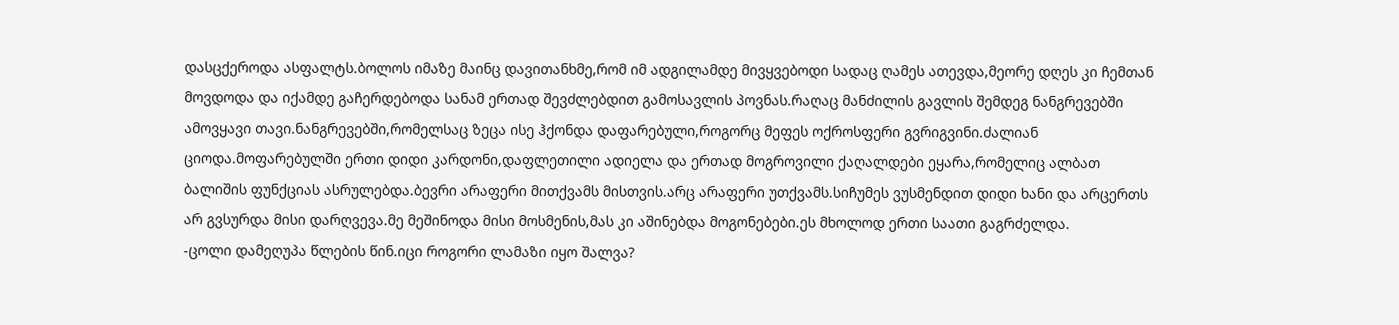დასცქეროდა ასფალტს.ბოლოს იმაზე მაინც დავითანხმე,რომ იმ ადგილამდე მივყვებოდი სადაც ღამეს ათევდა,მეორე დღეს კი ჩემთან მოვდოდა და იქამდე გაჩერდებოდა სანამ ერთად შევძლებდით გამოსავლის პოვნას.რაღაც მანძილის გავლის შემდეგ ნანგრევებში ამოვყავი თავი.ნანგრევებში,რომელსაც ზეცა ისე ჰქონდა დაფარებული,როგორც მეფეს ოქროსფერი გვრიგვინი.ძალიან ციოდა.მოფარებულში ერთი დიდი კარდონი,დაფლეთილი ადიელა და ერთად მოგროვილი ქაღალდები ეყარა,რომელიც ალბათ ბალიშის ფუნქციას ასრულებდა.ბევრი არაფერი მითქვამს მისთვის.არც არაფერი უთქვამს.სიჩუმეს ვუსმენდით დიდი ხანი და არცერთს არ გვსურდა მისი დარღვევა.მე მეშინოდა მისი მოსმენის,მას კი აშინებდა მოგონებები.ეს მხოლოდ ერთი საათი გაგრძელდა.
-ცოლი დამეღუპა წლების წინ.იცი როგორი ლამაზი იყო შალვა?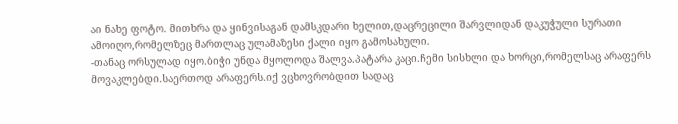აი ნახე ფოტო. მითხრა და ყინვისაგან დამსკდარი ხელით,დაცრეცილი შარვლიდან დაკუჭული სურათი ამოიღო,რომელზეც მართლაც ულამაზესი ქალი იყო გამოსახული.
-თანაც ორსულად იყო.ბიჭი უნდა მყოლოდა შალვა.პატარა კაცი.ჩემი სისხლი და ხორცი,რომელსაც არაფერს მოვაკლებდი.საერთოდ არაფერს.იქ ვცხოვრობდით სადაც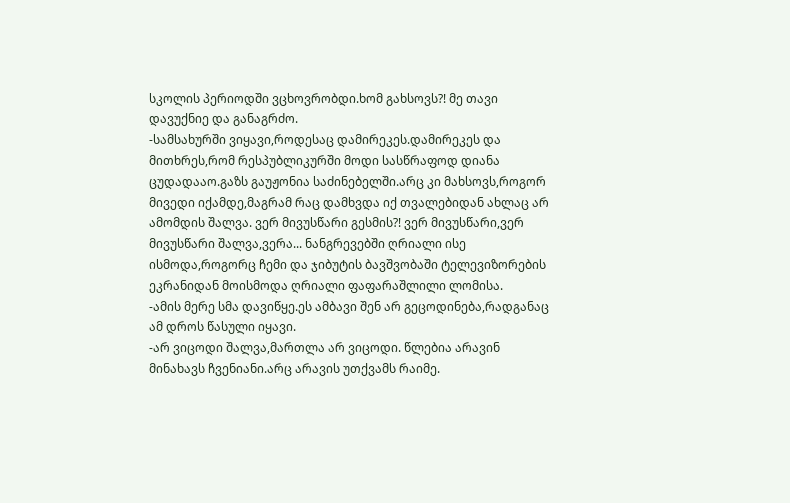სკოლის პერიოდში ვცხოვრობდი.ხომ გახსოვს?! მე თავი დავუქნიე და განაგრძო.
-სამსახურში ვიყავი,როდესაც დამირეკეს.დამირეკეს და მითხრეს,რომ რესპუბლიკურში მოდი სასწრაფოდ დიანა ცუდადააო.გაზს გაუჟონია საძინებელში.არც კი მახსოვს,როგორ მივედი იქამდე,მაგრამ რაც დამხვდა იქ თვალებიდან ახლაც არ ამომდის შალვა. ვერ მივუსწარი გესმის?! ვერ მივუსწარი,ვერ მივუსწარი შალვა,ვერა... ნანგრევებში ღრიალი ისე ისმოდა,როგორც ჩემი და ჯიბუტის ბავშვობაში ტელევიზორების ეკრანიდან მოისმოდა ღრიალი ფაფარაშლილი ლომისა.
-ამის მერე სმა დავიწყე.ეს ამბავი შენ არ გეცოდინება,რადგანაც ამ დროს წასული იყავი.
-არ ვიცოდი შალვა,მართლა არ ვიცოდი. წლებია არავინ მინახავს ჩვენიანი.არც არავის უთქვამს რაიმე.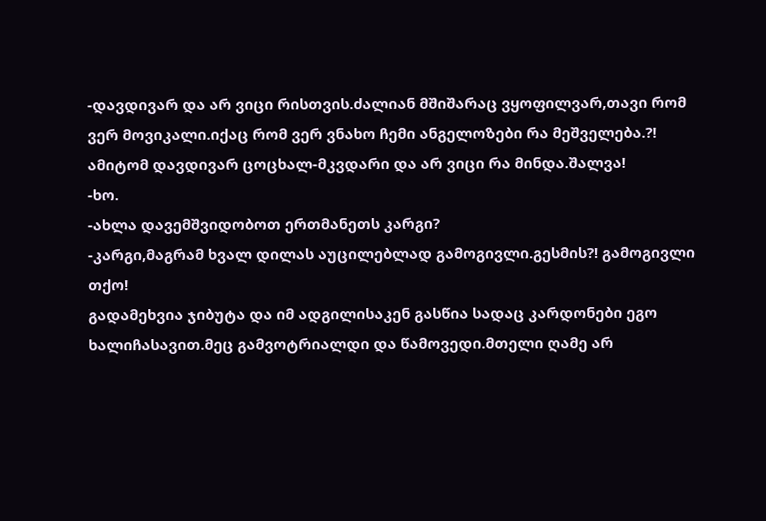-დავდივარ და არ ვიცი რისთვის.ძალიან მშიშარაც ვყოფილვარ,თავი რომ ვერ მოვიკალი.იქაც რომ ვერ ვნახო ჩემი ანგელოზები რა მეშველება.?! ამიტომ დავდივარ ცოცხალ-მკვდარი და არ ვიცი რა მინდა.შალვა!
-ხო.
-ახლა დავემშვიდობოთ ერთმანეთს კარგი?
-კარგი,მაგრამ ხვალ დილას აუცილებლად გამოგივლი.გესმის?! გამოგივლი თქო!
გადამეხვია ჯიბუტა და იმ ადგილისაკენ გასწია სადაც კარდონები ეგო ხალიჩასავით.მეც გამვოტრიალდი და წამოვედი.მთელი ღამე არ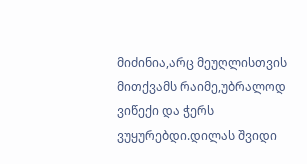მიძინია,არც მეუღლისთვის მითქვამს რაიმე,უბრალოდ ვიწექი და ჭერს ვუყურებდი.დილას შვიდი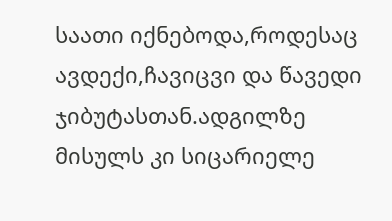საათი იქნებოდა,როდესაც ავდექი,ჩავიცვი და წავედი ჯიბუტასთან.ადგილზე მისულს კი სიცარიელე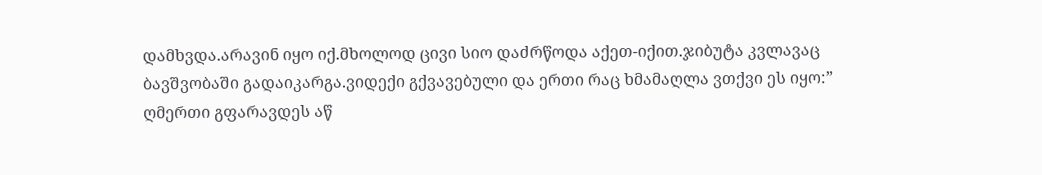დამხვდა.არავინ იყო იქ.მხოლოდ ცივი სიო დაძრწოდა აქეთ-იქით.ჯიბუტა კვლავაც ბავშვობაში გადაიკარგა.ვიდექი გქვავებული და ერთი რაც ხმამაღლა ვთქვი ეს იყო:” ღმერთი გფარავდეს აწ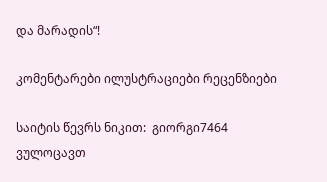და მარადის“!

კომენტარები ილუსტრაციები რეცენზიები

საიტის წევრს ნიკით:  გიორგი7464 ვულოცავთ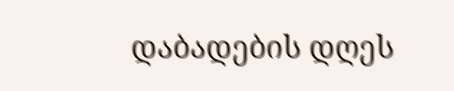დაბადების დღეს